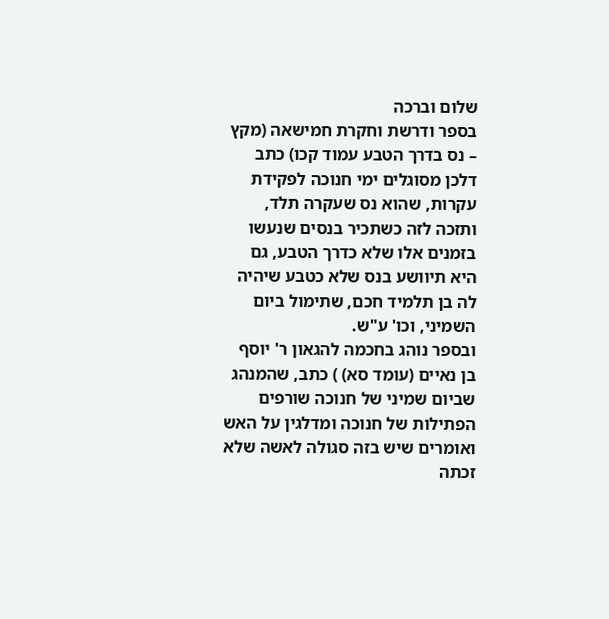שלום וברכה
בספר ודרשת וחקרת חמישאה (מקץ – נס בדרך הטבע עמוד קכו) כתב דלכן מסוגלים ימי חנוכה לפקידת עקרות, שהוא נס שעקרה תלד, ותזכה לזה כשתכיר בנסים שנעשו בזמנים אלו שלא כדרך הטבע, גם היא תיוושע בנס שלא כטבע שיהיה לה בן תלמיד חכם, שתימול ביום השמיני, וכו' ע"ש.
ובספר נוהג בחכמה להגאון ר' יוסף בן נאיים (עומד סא) ) כתב, שהמנהג שביום שמיני של חנוכה שורפים הפתילות של חנוכה ומדלגין על האש ואומרים שיש בזה סגולה לאשה שלא זכתה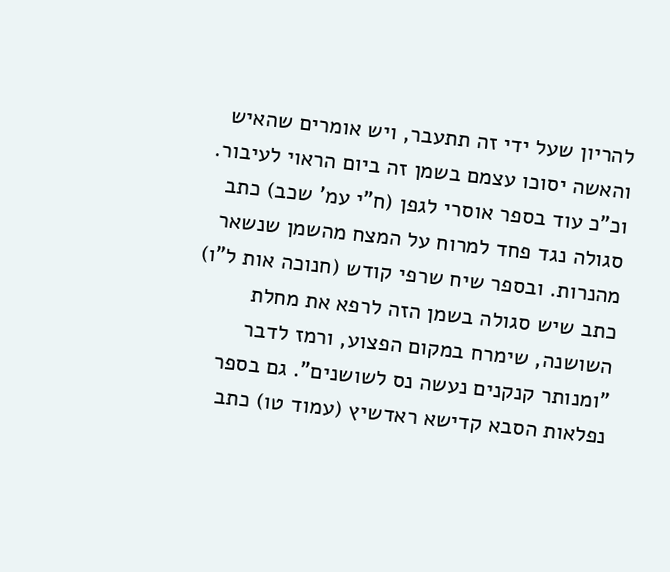להריון שעל ידי זה תתעבר, ויש אומרים שהאיש והאשה יסוכו עצמם בשמן זה ביום הראוי לעיבור.
וכ"כ עוד בספר אוסרי לגפן (ח"י עמ' שכב) כתב סגולה נגד פחד למרוח על המצח מהשמן שנשאר מהנרות. ובספר שיח שרפי קודש (חנוכה אות ל"ו) כתב שיש סגולה בשמן הזה לרפא את מחלת השושנה, שימרח במקום הפצוע, ורמז לדבר "ומנותר קנקנים נעשה נס לשושנים". גם בספר נפלאות הסבא קדישא ראדשיץ (עמוד טו) כתב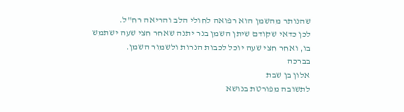שהנותר מהשמן הוא רפואה לחולי הלב והריאה רח"ל.
לכן כדאי שקודם שיתן השמן בנר יתנה שאחר חצי שעה ישתמש בו, ואחר חצי שעה יוכל לכבות הנרות ולשמור השמן.
בברכה
אלון בן שבת
לתשובה מפורטת בנושא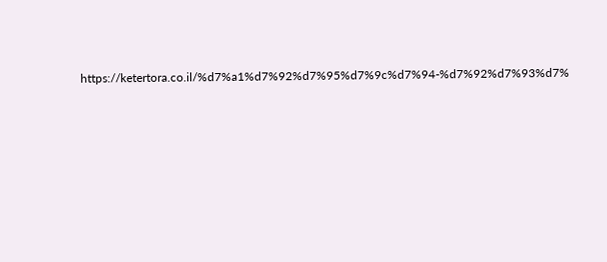https://ketertora.co.il/%d7%a1%d7%92%d7%95%d7%9c%d7%94-%d7%92%d7%93%d7%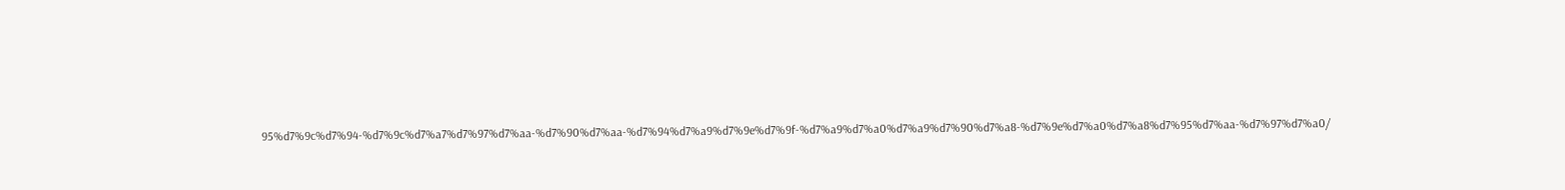95%d7%9c%d7%94-%d7%9c%d7%a7%d7%97%d7%aa-%d7%90%d7%aa-%d7%94%d7%a9%d7%9e%d7%9f-%d7%a9%d7%a0%d7%a9%d7%90%d7%a8-%d7%9e%d7%a0%d7%a8%d7%95%d7%aa-%d7%97%d7%a0/